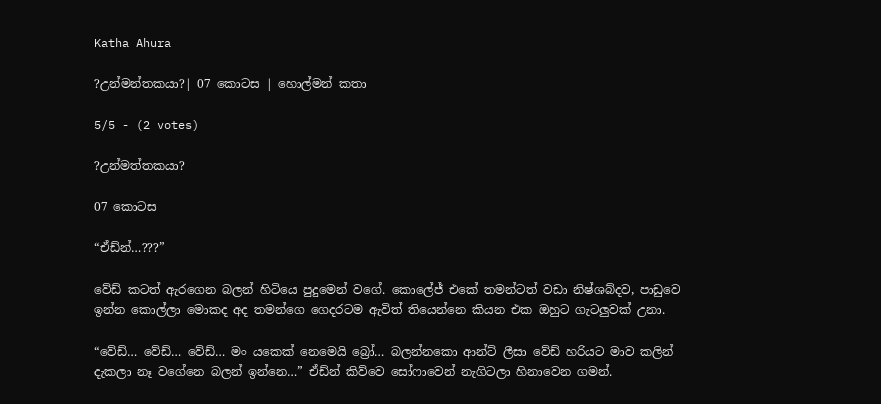Katha Ahura

?උන්මන්තකයා?| 07 කොටස | හොල්මන් කතා

5/5 - (2 votes)

?උන්මත්තකයා?

07 කොටස

“ඒඩ්න්…???”

වේඩ් කටත් ඇරගෙන බලන් හිටියෙ පුදුමෙන් වගේ. කොලේජ් එකේ තමන්ටත් වඩා නිෂ්ශබ්දව, පාඩුවෙ ඉන්න කොල්ලා මොකද අද තමන්ගෙ ගෙදරටම ඇවිත් තියෙන්නෙ කියන එක ඔහුට ගැටලුවක් උනා.

“වේඩ්… වේඩ්… වේඩ්… මං යකෙක් නෙමෙයි බ්‍රෝ… බලන්නකො ආන්ට් ලීසා වේඩ් හරියට මාව කලින් දැකලා නෑ වගේනෙ බලන් ඉන්නෙ…” ඒඩ්න් කිව්වෙ සෝෆාවෙන් නැගිටලා හිනාවෙන ගමන්.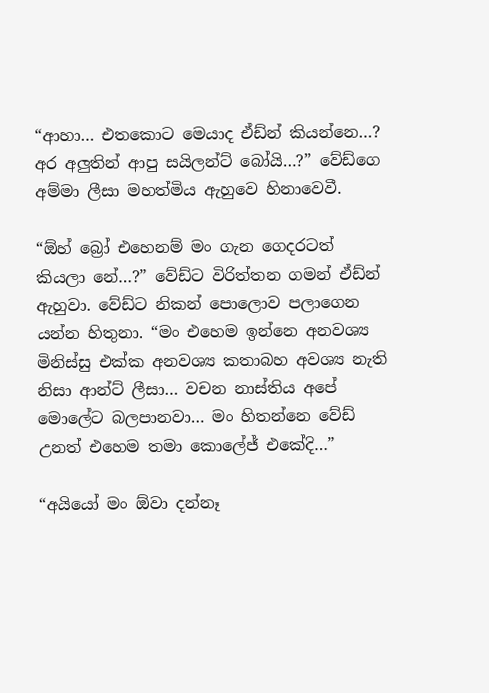“ආහා… එතකොට මෙයාද ඒඩ්න් කියන්නෙ…? අර අලුතින් ආපු සයිලන්ට් බෝයි…?” වේඩ්ගෙ අම්මා ලීසා මහත්මිය ඇහුවෙ හිනාවෙවී.

“ඕහ් බ්‍රෝ එහෙනම් මං ගැන ගෙදරටත් කියලා නේ…?” වේඩ්ට විරිත්තන ගමන් ඒඩ්න් ඇහුවා. වේඩ්ට නිකන් පොලොව පලාගෙන යන්න හිතුනා. “මං එහෙම ඉන්නෙ අනවශ්‍ය මිනිස්සු එක්ක අනවශ්‍ය කතාබහ අවශ්‍ය නැති නිසා ආන්ට් ලීසා… වචන නාස්තිය අපේ මොලේට බලපානවා… මං හිතන්නෙ වේඩ් උනත් එහෙම තමා කොලේජ් එකේදි…”

“අයියෝ මං ඕවා දන්නෑ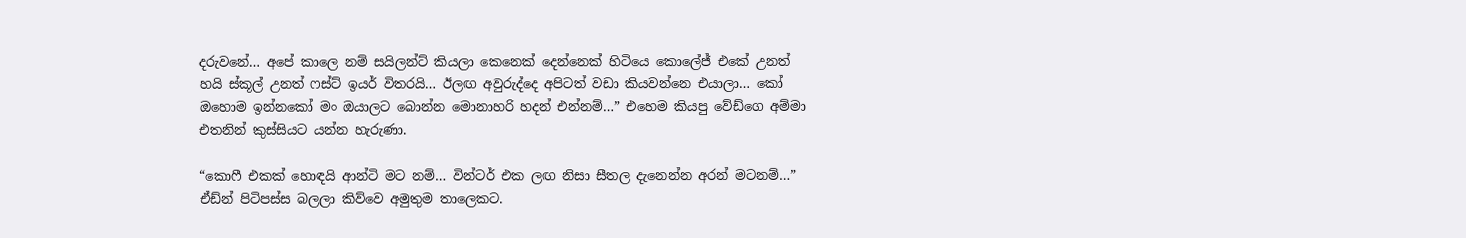දරුවනේ… අපේ කාලෙ නම් සයිලන්ට් කියලා කෙනෙක් දෙන්නෙක් හිටියෙ කොලේජ් එකේ උනත් හයි ස්කූල් උනත් ෆස්ට් ඉයර් විතරයි… ඊලඟ අවුරුද්දෙ අපිටත් වඩා කියවන්නෙ එයාලා… කෝ ඔහොම ඉන්නකෝ මං ඔයාලට බොන්න මොනාහරි හදන් එන්නම්…” එහෙම කියපු වේඩ්ගෙ අම්මා එතනින් කුස්සියට යන්න හැරුණා.

“කොෆී එකක් හොඳයි ආන්ටි මට නම්… වින්ටර් එක ලඟ නිසා සීතල දැනෙන්න අරන් මටනම්…” ඒඩ්න් පිටිපස්ස බලලා කිව්වෙ අමුතුම තාලෙකට.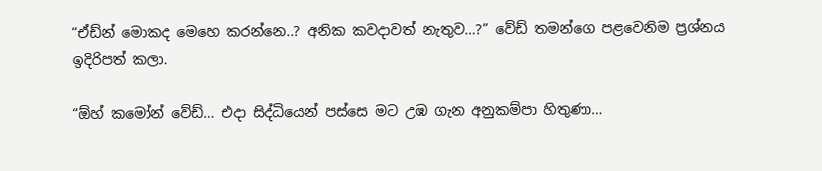“ඒඩ්න් මොකද මෙහෙ කරන්නෙ..? අනික කවදාවත් නැතුව…?” වේඩ් තමන්ගෙ පළවෙනිම ප්‍රශ්නය ඉදිරිපත් කලා.

“ඕහ් කමෝන් වේඩ්… එදා සිද්ධියෙන් පස්සෙ මට උඹ ගැන අනුකම්පා හිතුණා…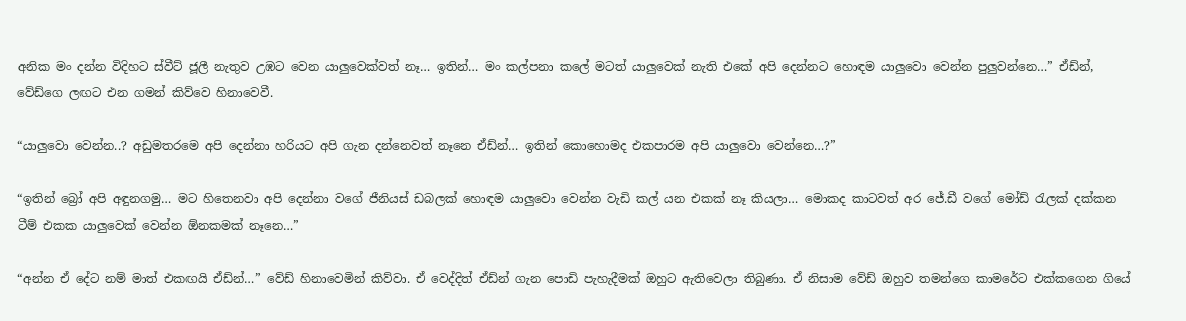අනික මං දන්න විදිහට ස්වීට් ජූලී නැතුව උඹට වෙන යාලුවෙක්වත් නෑ… ඉතින්… මං කල්පනා කලේ මටත් යාලුවෙක් නැති එකේ අපි දෙන්නට හොඳම යාලුවො වෙන්න පුලුවන්නෙ…” ඒඩ්න්, වේඩ්ගෙ ලඟට එන ගමන් කිව්වෙ හිනාවෙවී.

“යාලුවො වෙන්න..? අඩුමතරමෙ අපි දෙන්නා හරියට අපි ගැන දන්නෙවත් නෑනෙ ඒඩ්න්… ඉතින් කොහොමද එකපාරම අපි යාලුවො වෙන්නෙ…?”

“ඉතින් බ්‍රෝ අපි අඳුනගමු… මට හිතෙනවා අපි දෙන්නා වගේ ජීනියස් ඩබලක් හොඳම යාලුවො වෙන්න වැඩි කල් යන එකක් නෑ කියලා… මොකද කාටවත් අර ජේ.ඩී වගේ මෝඩ් රැලක් දක්කන ටීම් එකක යාලුවෙක් වෙන්න ඕනකමක් නෑනෙ…”

“අන්න ඒ දේට නම් මාත් එකඟයි ඒඩ්න්…” වේඩ් හිනාවෙමින් කිව්වා. ඒ වෙද්දිත් ඒඩ්න් ගැන පොඩි පැහැදීමක් ඔහුට ඇතිවෙලා තිබුණා. ඒ නිසාම වේඩ් ඔහුව තමන්ගෙ කාමරේට එක්කගෙන ගියේ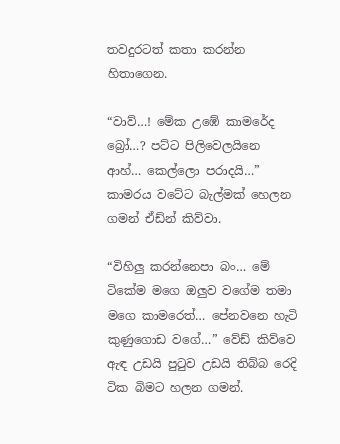තවදුරටත් කතා කරන්න හිතාගෙන.

“වාව්…! මේක උඹේ කාමරේද බ්‍රෝ…? පට්ට පිලිවෙලයිනෙ ආහ්… කෙල්ලො පරාදයි…” කාමරය වටේට බැල්මක් හෙලන ගමන් ඒඩ්න් කිව්වා.

“විහිලු කරන්නෙපා බං… මේ ටිකේම මගෙ ඔලුව වගේම තමා මගෙ කාමරෙත්… පේනවනෙ හැටි කුණුගොඩ වගේ…” වේඩ් කිව්වෙ ඇඳ උඩයි පුටුව උඩයි තිබ්බ රෙදි ටික බිමට හලන ගමන්.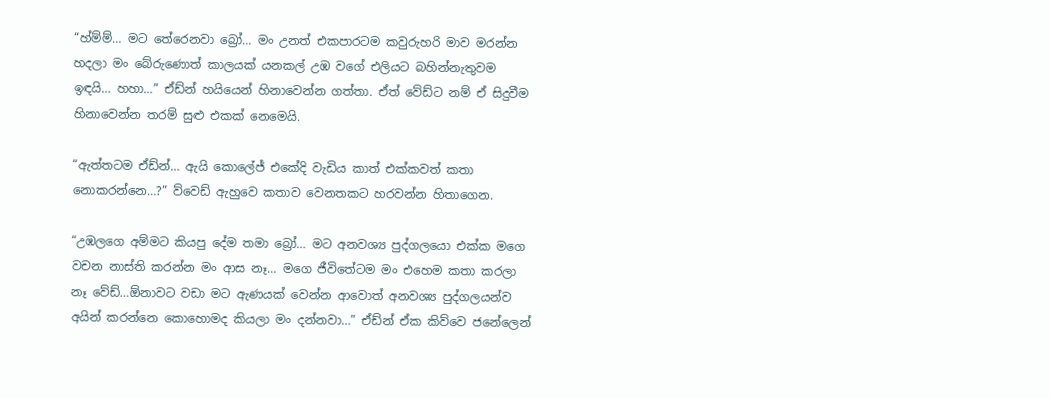“හ්ම්ම්… මට තේරෙනවා බ්‍රෝ… මං උනත් එකපාරටම කවුරුහරි මාව මරන්න හදලා මං බේරුණොත් කාලයක් යනකල් උඹ වගේ එලියට බහින්නැතුවම ඉඳයි… හහා…” ඒඩ්න් හයියෙන් හිනාවෙන්න ගත්තා. ඒත් වේඩ්ට නම් ඒ සිදුවීම හිනාවෙන්න තරම් සුළු එකක් නෙමෙයි.

“ඇත්තටම ඒඩ්න්… ඇයි කොලේජ් එකේදි වැඩිය කාත් එක්කවත් කතා නොකරන්නෙ…?” ව්වෙඩ් ඇහුවෙ කතාව වෙනතකට හරවන්න හිතාගෙන.

“උඹලගෙ අම්මට කියපු දේම තමා බ්‍රෝ… මට අනවශ්‍ය පුද්ගලයො එක්ක මගෙ වචන නාස්ති කරන්න මං ආස නෑ… මගෙ ජීවිතේටම මං එහෙම කතා කරලා නෑ වේඩ්…ඕනාවට වඩා මට ඇණයක් වෙන්න ආවොත් අනවශ්‍ය පුද්ගලයන්ව අයින් කරන්නෙ කොහොමද කියලා මං දන්නවා…” ඒඩ්න් ඒක කිව්වෙ ජනේලෙන්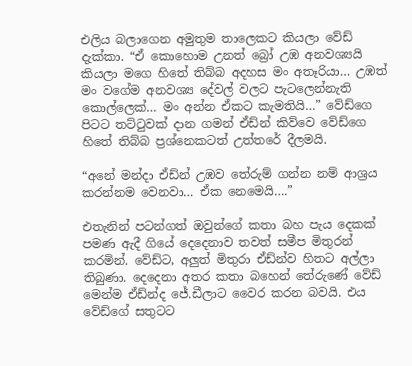එලිය බලාගෙන අමුතුම තාලෙකට කියලා වේඩ් දැක්කා. “ඒ කොහොම උනත් බ්‍රෝ උඹ අනවශ්‍යයි කියලා මගෙ හිතේ තිබ්බ අදහස මං අතෑරියා… උඹත් මං වගේම අනවශ්‍ය දේවල් වලට පැටලෙන්නැති කොල්ලෙක්… මං අන්න ඒකට කැමතියි…” වේඩ්ගෙ පිටට තට්ටුවක් දාන ගමන් ඒඩ්න් කිව්වෙ වේඩ්ගෙ හිතේ තිබ්බ ප්‍රශ්නෙකටත් උත්තරේ දීලමයි.

“අනේ මන්දා ඒඩ්න් උඹව තේරුම් ගන්න නම් ආශ්‍රය කරන්නම වෙනවා… ඒක නෙමෙයි….”

එතැනින් පටන්ගත් ඔවුන්ගේ කතා බහ පැය දෙකක් පමණ ඇදී ගියේ දෙදෙනාව තවත් සමීප මිතුරන් කරමින්. වේඩ්ට, අලුත් මිතුරා ඒඩ්න්ව හිතට අල්ලා තිබුණා. දෙදෙනා අතර කතා බහෙන් තේරුණේ වේඩ් මෙන්ම ඒඩ්න්ද ජේ.ඩීලාට වෛර කරන බවයි. එය වේඩ්ගේ සතුටට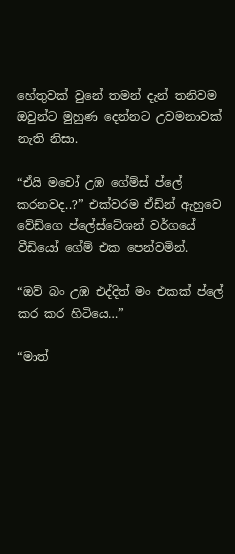හේතුවක් වුනේ තමන් දැන් තනිවම ඔවුන්ට මුහුණ දෙන්නට උවමනාවක් නැති නිසා.

“ඒයි මචෝ උඹ ගේම්ස් ප්ලේ කරනවද..?” එක්වරම ඒඩ්න් ඇහුවෙ වේඩ්ගෙ ප්ලේස්ටේශන් වර්ගයේ වීඩියෝ ගේම් එක පෙන්වමින්.

“ඔව් බං උඹ එද්දිත් මං එකක් ප්ලේ කර කර හිටියෙ…”

“මාත්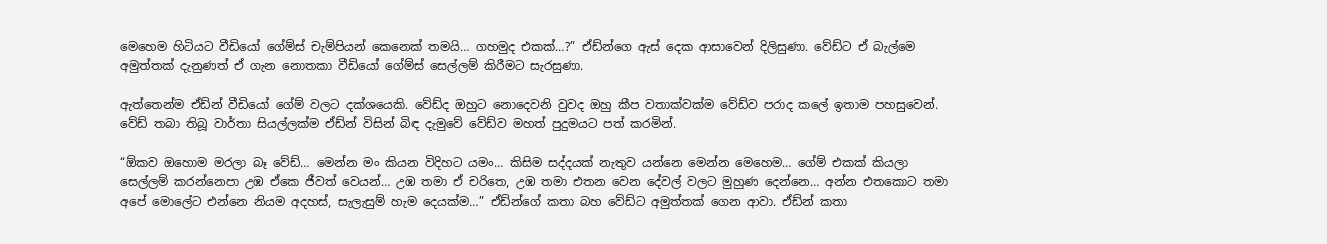මෙහෙම හිටියට වීඩියෝ ගේම්ස් චැම්පියන් කෙනෙක් තමයි… ගහමුද එකක්…?” ඒඩ්න්ගෙ ඇස් දෙක ආසාවෙන් දිලිසුණා. වේඩ්ට ඒ බැල්මෙ අමුත්තක් දැනුණත් ඒ ගැන නොතකා වීඩියෝ ගේම්ස් සෙල්ලම් කිරීමට සැරසුණා.

ඇත්තෙන්ම ඒඩ්න් වීඩියෝ ගේම් වලට දක්ශයෙකි. වේඩ්ද ඔහුට නොදෙවනි වුවද ඔහු කීප වතාක්වක්ම වේඩ්ව පරාද කලේ ඉතාම පහසුවෙන්. වේඩ් තබා තිබූ වාර්තා සියල්ලක්ම ඒඩ්න් විසින් බිඳ දැමුවේ වේඩ්ව මහත් පුදුමයට පත් කරමින්.

“ඕකව ඔහොම මරලා බෑ වේඩ්… මෙන්න මං කියන විදිහට යමං… කිසිම සද්දයක් නැතුව යන්නෙ මෙන්න මෙහෙම… ගේම් එකක් කියලා සෙල්ලම් කරන්නෙපා උඹ ඒකෙ ජීවත් වෙයන්… උඹ තමා ඒ චරිතෙ, උඹ තමා එතන වෙන දේවල් වලට මුහුණ දෙන්නෙ… අන්න එතකොට තමා අපේ මොලේට එන්නෙ නියම අදහස්, සැලැසුම් හැම දෙයක්ම…” ඒඩ්න්ගේ කතා බහ වේඩ්ට අමුත්තක් ගෙන ආවා. ඒඩ්න් කතා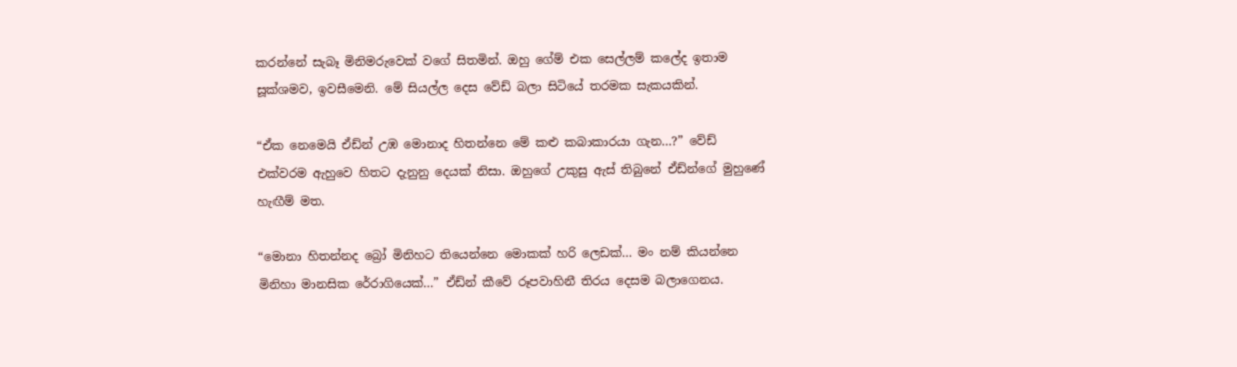කරන්නේ සැබෑ මිනිමරුවෙක් වගේ සිතමින්. ඔහු ගේම් එක සෙල්ලම් කලේද ඉතාම සූක්ශමව, ඉවසීමෙනි. මේ සියල්ල දෙස වේඩ් බලා සිටියේ තරමක සැකයකින්.

“ඒක නෙමෙයි ඒඩ්න් උඹ මොනාද හිතන්නෙ මේ කළු කබාකාරයා ගැන…?” වේඩ් එක්වරම ඇහුවෙ හිතට දැනුනු දෙයක් නිසා. ඔහුගේ උකුසු ඇස් තිබුනේ ඒඩ්න්ගේ මුහුණේ හැඟීම් මත.

“මොනා හිතන්නද බ්‍රෝ මිනිහට තියෙන්නෙ මොකක් හරි ලෙඩක්… මං නම් කියන්නෙ මිනිහා මානසික ර්‍රොගියෙක්…” ඒඩ්න් කීවේ රූපවාහිනී තිරය දෙසම බලාගෙනය.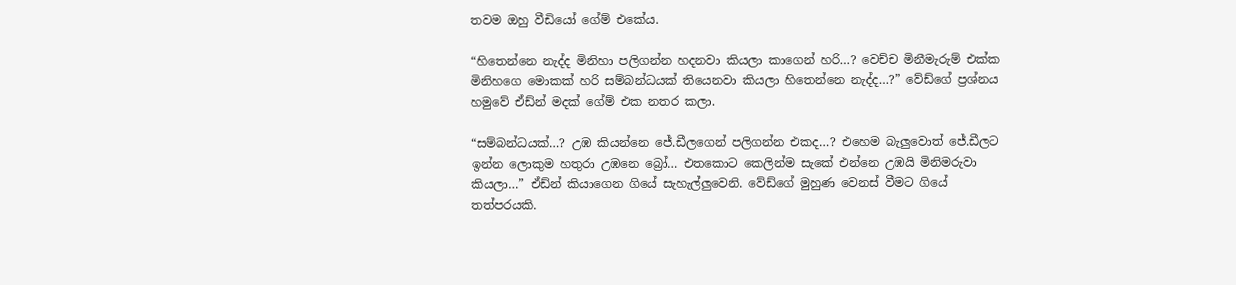තවම ඔහු වීඩියෝ ගේම් එකේය.

“හිතෙන්නෙ නැද්ද මිනිහා පලිගන්න හදනවා කියලා කාගෙන් හරි…? වෙච්ච මිනීමැරුම් එක්ක මිනිහගෙ මොකක් හරි සම්බන්ධයක් තියෙනවා කියලා හිතෙන්නෙ නැද්ද…?” වේඩ්ගේ ප්‍රශ්නය හමුවේ ඒඩ්න් මදක් ගේම් එක නතර කලා.

“සම්බන්ධයක්…? උඹ කියන්නෙ ජේ.ඩීලගෙන් පලිගන්න එකද…? එහෙම බැලුවොත් ජේ.ඩීලට ඉන්න ලොකුම හතුරා උඹනෙ බ්‍රෝ… එතකොට කෙලින්ම සැකේ එන්නෙ උඹයි මිනිමරුවා කියලා…” ඒඩ්න් කියාගෙන ගියේ සැහැල්ලුවෙනි. වේඩ්ගේ මුහුණ වෙනස් වීමට ගියේ තත්පරයකි.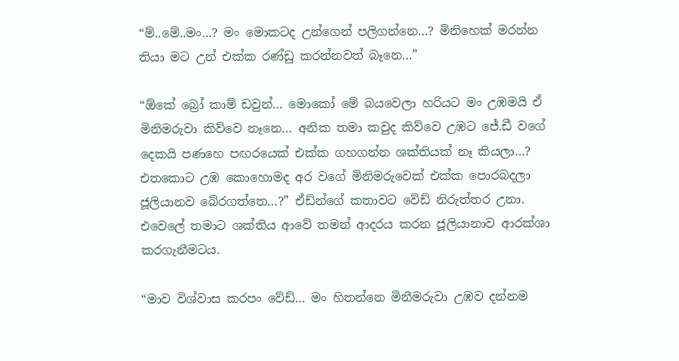“ම්..මේ..මං…? මං මොකටද උන්ගෙන් පලිගන්නෙ…? මිනිහෙක් මරන්න තියා මට උන් එක්ක රණ්ඩු කරන්නවත් බෑනෙ…”

“ඕකේ බ්‍රෝ කාම් ඩවුන්… මොකෝ මේ බයවෙලා හරියට මං උඹමයි ඒ මිනිමරුවා කිව්වෙ නෑනෙ… අනික තමා කවුද කිව්වෙ උඹට ජේ.ඩී වගේ දෙකයි පණහෙ පඟරයෙක් එක්ක ගහගන්න ශක්තියක් නෑ කියලා…? එතකොට උඹ කොහොමද අර වගේ මිනිමරුවෙක් එක්ක පොරබදලා ජූලියානව බේරගත්තෙ…?” ඒඩ්න්ගේ කතාවට වේඩ් නිරුත්තර උනා. එවෙලේ තමාට ශක්තිය ආවේ තමන් ආදරය කරන ජූලියානාව ආරක්ශා කරගැනීමටය.

“මාව විශ්වාස කරපං වේඩ්… මං හිතන්නෙ මිනීමරුවා උඹව දන්නම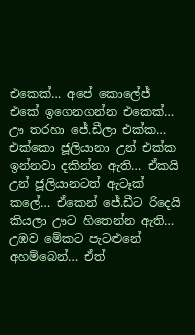එකෙක්… අපේ කොලේජ් එකේ ඉගෙනගන්න එකෙක්… ඌ තරහා ජේ.ඩීලා එක්ක… එක්කො ජූලියානා උන් එක්ක ඉන්නවා දකින්න ඇති… ඒකයි උන් ජූලියානටත් ඇටෑක් කලේ… ඒකෙන් ජේ.ඩීට රිදෙයි කියලා ඌට හිතෙන්න ඇති… උඹව මේකට පැටළුනේ අහම්බෙන්… ඒත්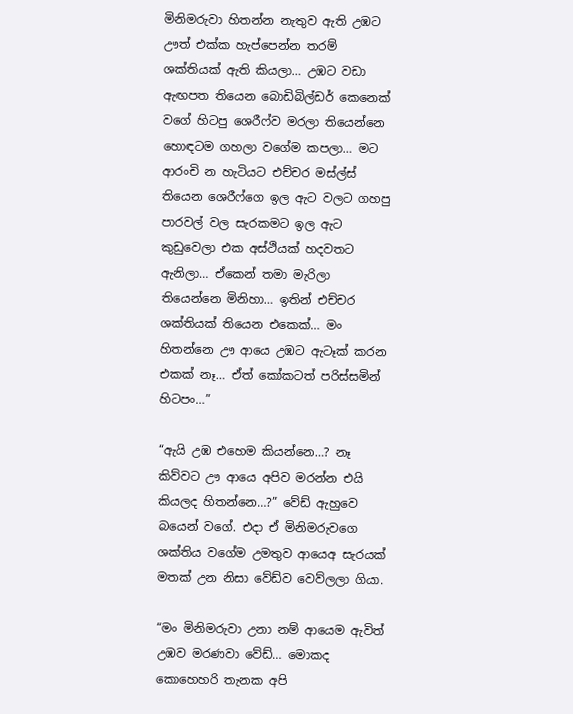මිනිමරුවා හිතන්න නැතුව ඇති උඹට ඌත් එක්ක හැප්පෙන්න තරම් ශක්තියක් ඇති කියලා… උඹට වඩා ඇඟපත තියෙන බොඩිබිල්ඩර් කෙනෙක් වගේ හිටපු ශෙරීෆ්ව මරලා තියෙන්නෙ හොඳටම ගහලා වගේම කපලා… මට ආරංචි න හැටියට එච්චර මස්ල්ස් තියෙන ශෙරීෆ්ගෙ ඉල ඇට වලට ගහපු පාරවල් වල සැරකමට ඉල ඇට කුඩුවෙලා එක අස්ථියක් හදවතට ඇනිලා… ඒකෙන් තමා මැරිලා තියෙන්නෙ මිනිහා… ඉතින් එච්චර ශක්තියක් තියෙන එකෙක්… මං හිතන්නෙ ඌ ආයෙ උඹට ඇටෑක් කරන එකක් නෑ… ඒත් කෝකටත් පරිස්සමින් හිටපං…”

“ඇයි උඹ එහෙම කියන්නෙ…? නෑ කිව්වට ඌ ආයෙ අපිව මරන්න එයි කියලද හිතන්නෙ…?” වේඩ් ඇහුවෙ බයෙන් වගේ. එදා ඒ මිනිමරුවගෙ ශක්තිය වගේම උමතුව ආයෙඅ සැරයක් මතක් උන නිසා වේඩ්ව වෙව්ලලා ගියා.

“මං මිනිමරුවා උනා නම් ආයෙම ඇවිත් උඹව මරණවා වේඩ්… මොකද කොහෙහරි තැනක අපි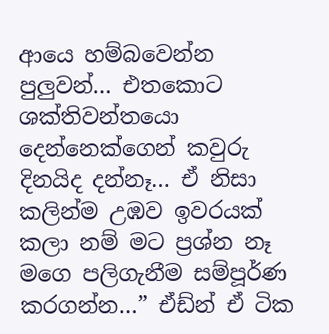ආයෙ හම්බවෙන්න පුලුවන්… එතකොට ශක්තිවන්තයො දෙන්නෙක්ගෙන් කවුරු දිනයිද දන්නෑ… ඒ නිසා කලින්ම උඹව ඉවරයක් කලා නම් මට ප්‍රශ්න නෑ මගෙ පලිගැනීම සම්පූර්ණ කරගන්න…” ඒඩ්න් ඒ ටික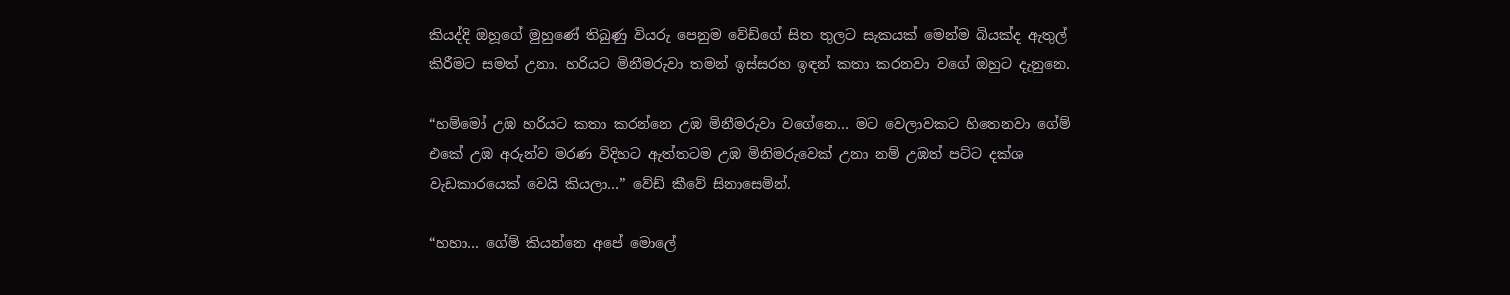කියද්දි ඔහූගේ මුහුණේ තිබුණු වියරු පෙනුම වේඩ්ගේ සිත තුලට සැකයක් මෙන්ම බියක්ද ඇතුල් කිරීමට සමත් උනා. හරියට මිනීමරුවා තමන් ඉස්සරහ ඉඳන් කතා කරනවා වගේ ඔහුට දැනුනෙ.

“හම්මෝ උඹ හරියට කතා කරන්නෙ උඹ මිනීමරුවා වගේනෙ… මට වෙලාවකට හිතෙනවා ගේම් එකේ උඹ අරුන්ව මරණ විදිහට ඇත්තටම උඹ මිනිමරුවෙක් උනා නම් උඹත් පට්ට දක්ශ වැඩකාරයෙක් වෙයි කියලා…” වේඩ් කීවේ සිනාසෙමින්.

“හහා… ගේම් කියන්නෙ අපේ මොලේ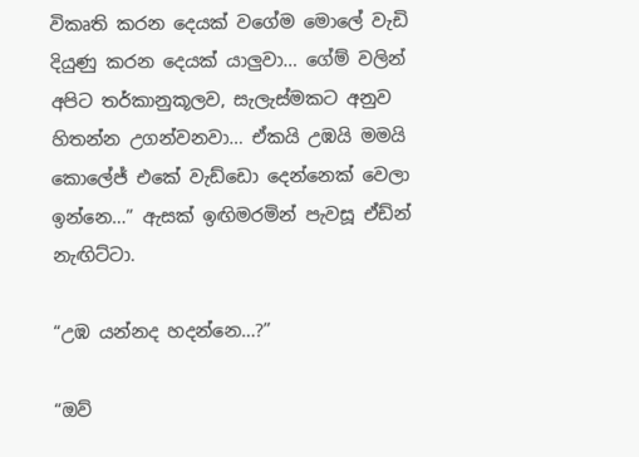විකෘති කරන දෙයක් වගේම මොලේ වැඩි දියුණු කරන දෙයක් යාලුවා… ගේම් වලින් අපිට තර්කානුකූලව, සැලැස්මකට අනුව හිතන්න උගන්වනවා… ඒකයි උඹයි මමයි කොලේජ් එකේ වැඩ්ඩො දෙන්නෙක් වෙලා ඉන්නෙ…” ඇසක් ඉඟිමරමින් පැවසූ ඒඩ්න් නැඟිට්ටා.

“උඹ යන්නද හදන්නෙ…?”

“ඔව්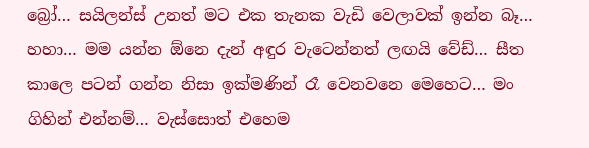බ්‍රෝ… සයිලන්ස් උනත් මට එක තැනක වැඩි වෙලාවක් ඉන්න බෑ… හහා… මම යන්න ඕනෙ දැන් අඳුර වැටෙන්නත් ලඟයි වේඩ්… සීත කාලෙ පටන් ගන්න නිසා ඉක්මණින් රෑ වෙනවනෙ මෙහෙට… මං ගිහින් එන්නම්… වැස්සොත් එහෙම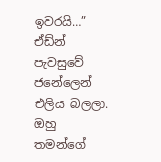ඉවරයි…” ඒඩ්න් පැවසුවේ ජනේලෙන් එලිය බලලා. ඔහු තමන්ගේ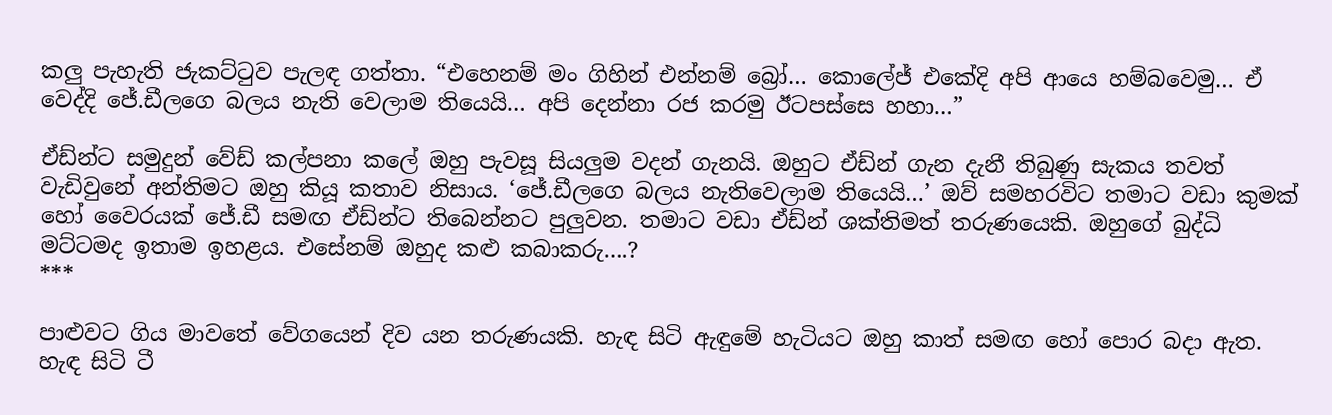කලු පැහැති ජැකට්ටුව පැලඳ ගත්තා. “එහෙනම් මං ගිහින් එන්නම් බ්‍රෝ… කොලේජ් එකේදි අපි ආයෙ හම්බවෙමු… ඒ වෙද්දි ජේ.ඩීලගෙ බලය නැති වෙලාම තියෙයි… අපි දෙන්නා රජ කරමු ඊටපස්සෙ හහා…”

ඒඩ්න්ට සමුදුන් වේඩ් කල්පනා කලේ ඔහු පැවසූ සියලුම වදන් ගැනයි. ඔහුට ඒඩ්න් ගැන දැනී තිබුණු සැකය තවත් වැඩිවුනේ අන්තිමට ඔහු කියූ කතාව නිසාය. ‘ජේ.ඩීලගෙ බලය නැතිවෙලාම තියෙයි…’ ඔව් සමහරවිට තමාට වඩා කුමක් හෝ වෛරයක් ජේ.ඩී සමඟ ඒඩ්න්ට තිබෙන්නට පුලුවන. තමාට වඩා ඒඩ්න් ශක්තිමත් තරුණයෙකි. ඔහුගේ බුද්ධි මට්ටමද ඉතාම ඉහළය. එසේනම් ඔහුද කළු කබාකරු….?
***

පාළුවට ගිය මාවතේ වේගයෙන් දිව යන තරුණයකි. හැඳ සිටි ඇඳුමේ හැටියට ඔහු කාත් සමඟ හෝ පොර බදා ඇත. හැඳ සිටි ටී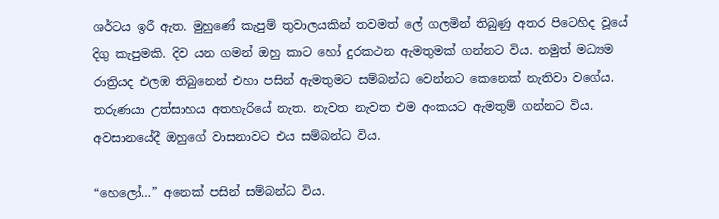ශර්ටය ඉරී ඇත. මුහුණේ කැපුම් තුවාලයකින් තවමත් ලේ ගලමින් තිබුණු අතර පිටෙහිද වූයේ දිගු කැපුමකි. දිව යන ගමන් ඔහු කාට හෝ දුරකථන ඇමතුමක් ගන්නට විය. නමුත් මධ්‍යම රාත්‍රියද එලඹ තිබුනෙන් එහා පසින් ඇමතුමට සම්බන්ධ වෙන්නට කෙනෙක් නැතිවා වගේය. තරුණයා උත්සාහය අතහැරියේ නැත. නැවත නැවත එම අංකයට ඇමතුම් ගන්නට විය. අවසානයේදී ඔහුගේ වාසනාවට එය සම්බන්ධ විය.

“හෙලෝ…” අනෙක් පසින් සම්බන්ධ විය.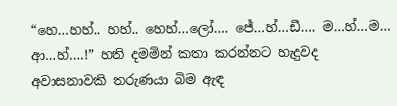“හෙ…හහ්.. හහ්.. හෙහ්…ලෝ…. ජේ…හ්…ඩී…. ම…හ්…ම… ආ…හ්….!” හති දමමින් කතා කරන්නට හැදුවද අවාසනාවකි තරුණයා බිම ඇඳ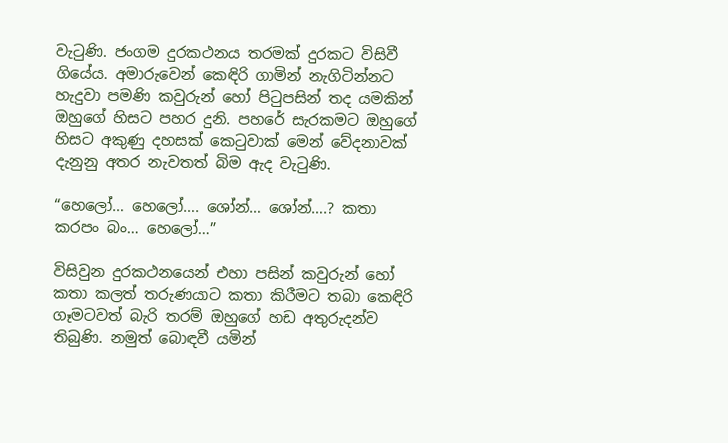වැටුණි. ජංගම දුරකථනය තරමක් දුරකට විසිවී ගියේය. අමාරුවෙන් කෙඳිරි ගාමින් නැගිටින්නට හැදුවා පමණි කවුරුන් හෝ පිටුපසින් තද යමකින් ඔහුගේ හිසට පහර දුනි. පහරේ සැරකමට ඔහුගේ හිසට අකුණු දහසක් කෙටුවාක් මෙන් වේදනාවක් දැනුනු අතර නැවතත් බිම ඇද වැටුණි.

“හෙලෝ… හෙලෝ…. ශෝන්… ශෝන්….? කතා කරපං බං… හෙලෝ…”

විසිවුන දුරකථනයෙන් එහා පසින් කවුරුන් හෝ කතා කලත් තරුණයාට කතා කිරීමට තබා කෙඳිරි ගෑමටවත් බැරි තරම් ඔහුගේ හඩ අතුරුදන්ව තිබුණි. නමුත් බොඳවී යමින්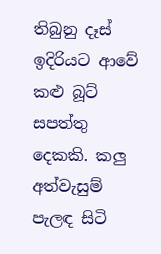තිබුනු දෑස් ඉදිරියට ආවේ කළු බූට් සපත්තු දෙකකි. කලු අත්වැසුම් පැලඳ සිටි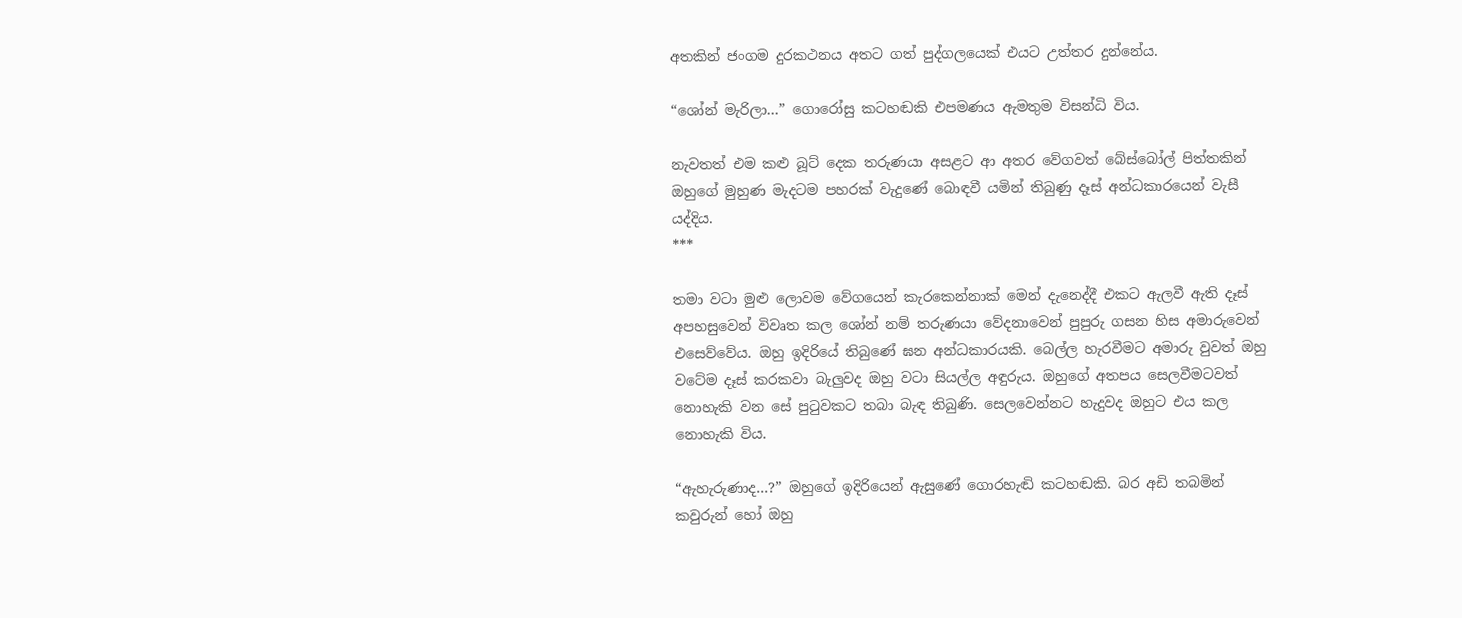අතකින් ජංගම දුරකථනය අතට ගත් පුද්ගලයෙක් එයට උත්තර දුන්නේය.

“ශෝන් මැරිලා…” ගොරෝසු කටහඬකි එපමණය ඇමතුම විසන්ධි විය.

නැවතත් එම කළු බූට් දෙක තරුණයා අසළට ආ අතර වේගවත් බේස්බෝල් පිත්තකින් ඔහුගේ මුහුණ මැදටම පහරක් වැදුණේ බොඳවී යමින් තිබුණු දෑස් අන්ධකාරයෙන් වැසී යද්දිය.
***

තමා වටා මුළු ලොවම වේගයෙන් කැරකෙන්නාක් මෙන් දැනෙද්දී එකට ඇලවී ඇති දෑස් අපහසුවෙන් විවෘත කල ශෝන් නම් තරුණයා වේදනාවෙන් පුපුරු ගසන හිස අමාරුවෙන් එසෙව්වේය. ඔහු ඉදිරියේ තිබුණේ ඝන අන්ධකාරයකි. බෙල්ල හැරවීමට අමාරු වුවත් ඔහු වටේම දෑස් කරකවා බැලුවද ඔහු වටා සියල්ල අඳුරුය. ඔහුගේ අතපය සෙලවීමටවත් නොහැකි වන සේ පුටුවකට තබා බැඳ තිබුණි. සෙලවෙන්නට හැදුවද ඔහුට එය කල නොහැකි විය.

“ඇහැරුණාද…?” ඔහුගේ ඉදිරියෙන් ඇසුණේ ගොරහැඬි කටහඬකි. බර අඩි තබමින් කවුරුන් හෝ ඔහු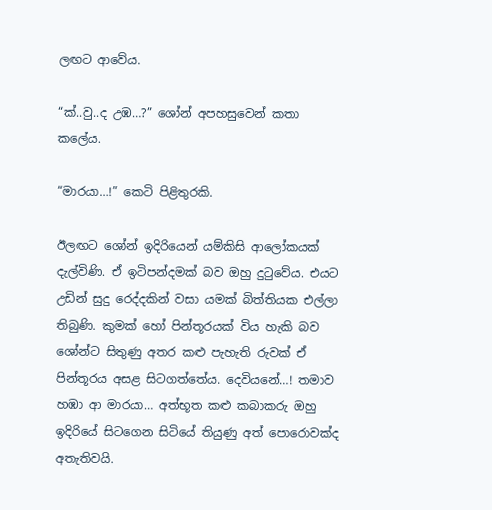ලඟට ආවේය.

“ක්..වු..ද උඹ…?” ශෝන් අපහසුවෙන් කතා කලේය.

“මාරයා…!” කෙටි පිළිතුරකි.

ඊලඟට ශෝන් ඉදිරියෙන් යම්කිසි ආලෝකයක් දැල්විණි. ඒ ඉටිපන්දමක් බව ඔහු දුටුවේය. එයට උඩින් සුදු රෙද්දකින් වසා යමක් බිත්තියක එල්ලා තිබුණි. කුමක් හෝ පින්තූරයක් විය හැකි බව ශෝන්ට සිතුණු අතර කළු පැහැති රුවක් ඒ පින්තූරය අසළ සිටගත්තේය. දෙවියනේ…! තමාව හඹා ආ මාරයා… අත්භූත කළු කබාකරු ඔහු ඉදිරියේ සිටගෙන සිටියේ තියුණු අත් පොරොවක්ද අතැතිවයි.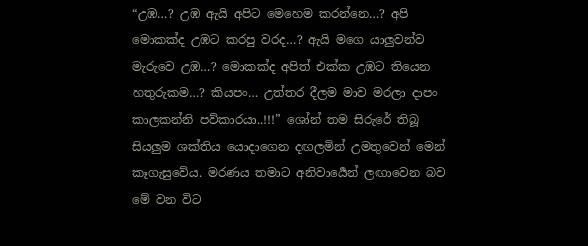“උඹ…? උඹ ඇයි අපිට මෙහෙම කරන්නෙ…? අපි මොකක්ද උඹට කරපු වරද…? ඇයි මගෙ යාලුවන්ව මැරුවෙ උඹ…? මොකක්ද අපිත් එක්ක උඹට තියෙන හතුරුකම…? කියපං… උත්තර දීලම මාව මරලා දාපං කාලකන්නි පව්කාරයා..!!!” ශෝන් තම සිරුරේ තිබූ සියලුම ශක්තිය යොදාගෙන දඟලමින් උමතුවෙන් මෙන් කෑගැසුවේය. මරණය තමාට අනිවාර්‍යෙන් ලඟාවෙන බව මේ වන විට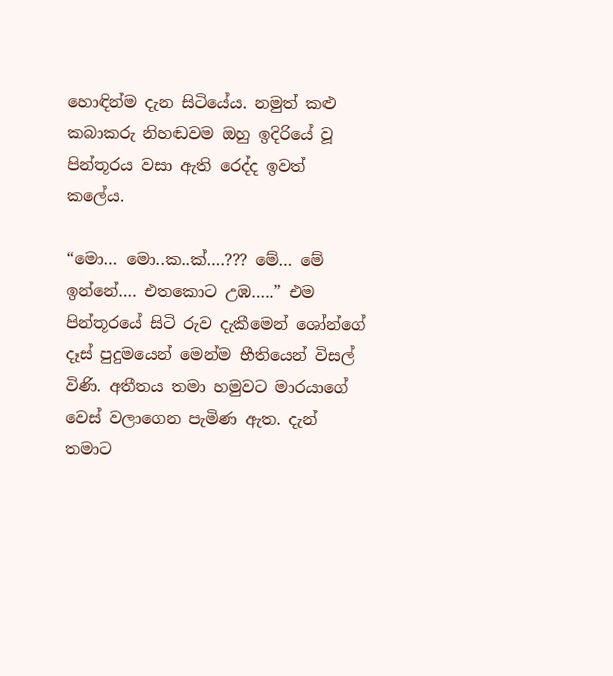හොඳින්ම දැන සිටියේය. නමුත් කළු කබාකරු නිහඬවම ඔහු ඉදිරියේ වූ පින්තූරය වසා ඇති රෙද්ද ඉවත් කලේය.

“මො… මො..ක..ක්….??? මේ… මේ ඉන්නේ…. එතකොට උඹ…..” එම පින්තූරයේ සිටි රුව දැකීමෙන් ශෝන්ගේ දෑස් පුදුමයෙන් මෙන්ම භීතියෙන් විසල් විණි. අතීතය තමා හමුවට මාරයාගේ වෙස් වලාගෙන පැමිණ ඇත. දැන් තමාට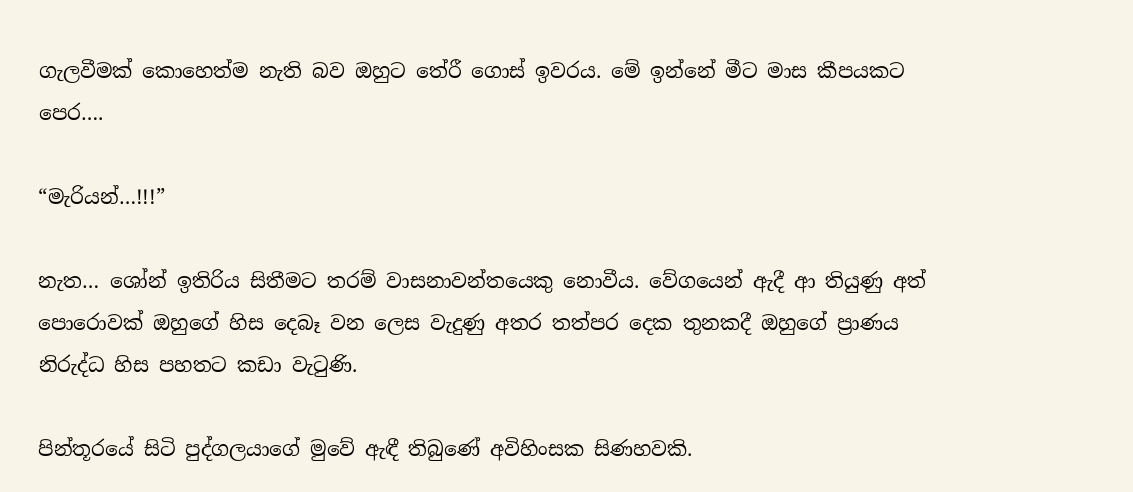ගැලවීමක් කොහෙත්ම නැති බව ඔහුට තේරී ගොස් ඉවරය. මේ ඉන්නේ මීට මාස කීපයකට පෙර….

“මැරියන්…!!!”

නැත… ශෝන් ඉතිරිය සිතීමට තරම් වාසනාවන්තයෙකු නොවීය. වේගයෙන් ඇදී ආ තියුණු අත් පොරොවක් ඔහුගේ හිස දෙබෑ වන ලෙස වැදුණු අතර තත්පර දෙක තුනකදී ඔහුගේ ප්‍රාණය නිරුද්ධ හිස පහතට කඩා වැටුණි.

පින්තූරයේ සිටි පුද්ගලයාගේ මුවේ ඇඳී තිබුණේ අවිහිංසක සිණහවකි.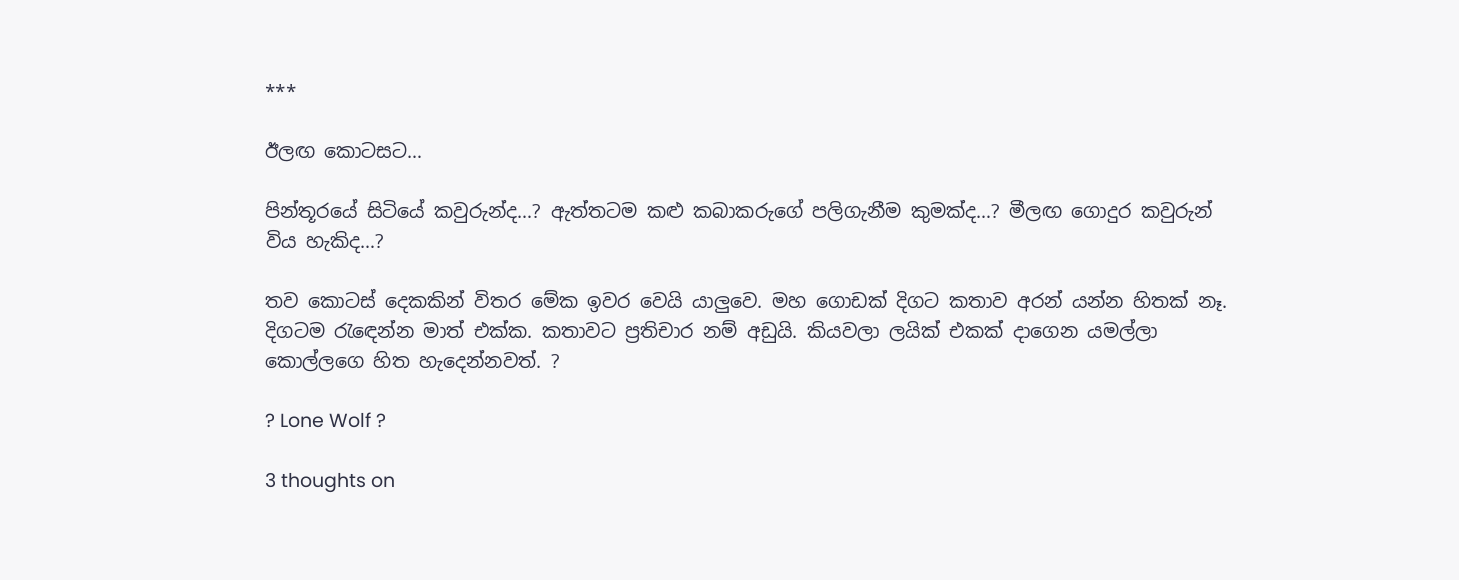***

ඊලඟ කොටසට…

පින්තූරයේ සිටියේ කවුරුන්ද…? ඇත්තටම කළු කබාකරුගේ පලිගැනීම කුමක්ද…? මීලඟ ගොදුර කවුරුන් විය හැකිද…?

තව කොටස් දෙකකින් විතර මේක ඉවර වෙයි යාලුවෙ. මහ ගොඩක් දිගට කතාව අරන් යන්න හිතක් නෑ. දිගටම රැඳෙන්න මාත් එක්ක. කතාවට ප්‍රතිචාර නම් අඩුයි. කියවලා ලයික් එකක් දාගෙන යමල්ලා කොල්ලගෙ හිත හැදෙන්නවත්. ?

? Lone Wolf ?

3 thoughts on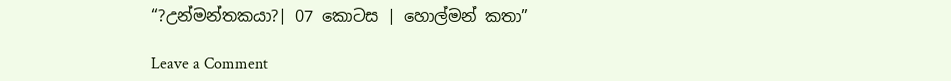“?උන්මන්තකයා?| 07 කොටස | හොල්මන් කතා”

Leave a Comment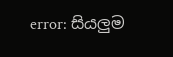error: සියලුම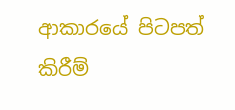ආකාරයේ පිටපත් කිරීම්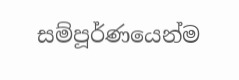සම්පූර්ණයෙන්ම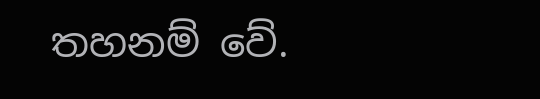තහනම් වේ.